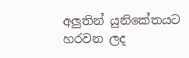අලුතින් යුනිකේතයට හරවන ලද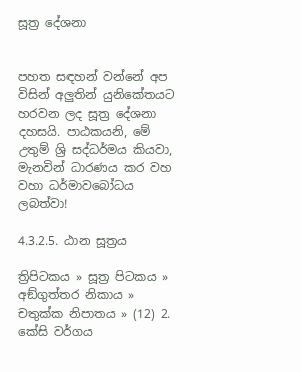සූත්‍ර දේශනා


පහත සඳහන් වන්නේ අප විසින් අලුතින් යුනිකේතයට හරවන ලද සූත්‍ර දේශනා දහසයි. පාඨකයනි, මේ උතුම් ශ්‍රි සද්ධර්මය කියවා, මැනවින් ධාරණය කර වහ වහා ධර්මාවබෝධය ලබත්වා!

4.3.2.5. ඨාන සූත්‍රය

ත්‍රිපිටකය » සූත්‍ර පිටකය » අඞ්‌ගුත්‌තර නිකාය » චතුක්ක නිපාතය » (12) 2. කේසි වර්ගය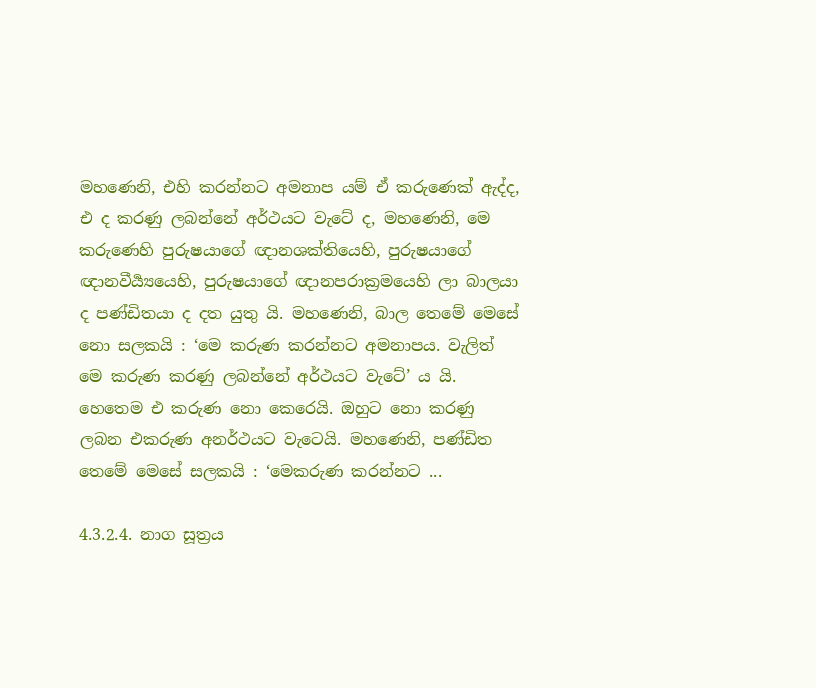මහණෙනි, එහි කරන්නට අමනාප යම් ඒ කරුණෙක් ඇද්ද, එ ද කරණු ලබන්නේ අර්ථයට වැටේ ද, මහණෙනි, මෙ කරුණෙහි පුරුෂයාගේ ඥානශක්තියෙහි, පුරුෂයාගේ ඥානවීර්‍ය්‍යයෙහි, පුරුෂයාගේ ඥානපරාක්‍රමයෙහි ලා බාලයා ද පණ්ඩිතයා ද දත යුතු යි. මහණෙනි, බාල තෙමේ මෙසේ නො සලකයි : ‘මෙ කරුණ කරන්නට අමනාපය. වැලිත් මෙ කරුණ කරණු ලබන්නේ අර්ථයට වැටේ’ ය යි. හෙතෙම එ කරුණ නො කෙරෙයි. ඔහුට නො කරණු ලබන එකරුණ අනර්ථයට වැටෙයි. මහණෙනි, පණ්ඩිත තෙමේ මෙසේ සලකයි : ‘මෙකරුණ කරන්නට ...

4.3.2.4. නාග සූත්‍රය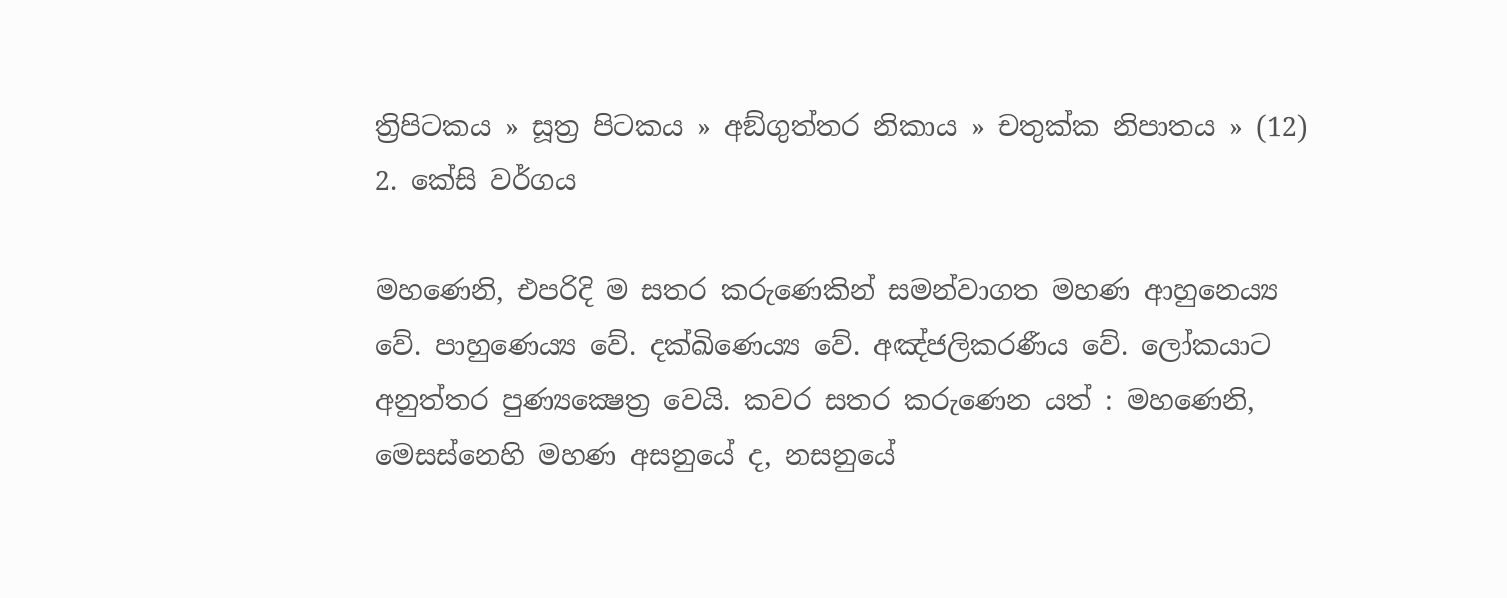ත්‍රිපිටකය » සූත්‍ර පිටකය » අඞ්‌ගුත්‌තර නිකාය » චතුක්ක නිපාතය » (12) 2. කේසි වර්ගය

මහණෙනි, එපරිදි ම සතර කරුණෙකින් සමන්වාගත මහණ ආහුනෙය්‍ය වේ. පාහුණෙය්‍ය වේ. දක්ඛිණෙය්‍ය වේ. අඤ්ජලිකරණීය වේ. ලෝකයාට අනුත්තර පුණ්‍යක්‍ෂෙත්‍ර වෙයි. කවර සතර කරුණෙන යත් : මහණෙනි, මෙසස්නෙහි මහණ අසනුයේ ද, නසනුයේ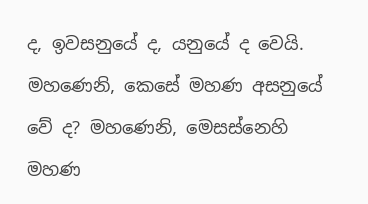ද, ඉවසනුයේ ද, යනුයේ ද වෙයි. මහණෙනි, කෙසේ මහණ අසනුයේ වේ ද? මහණෙනි, මෙසස්නෙහි මහණ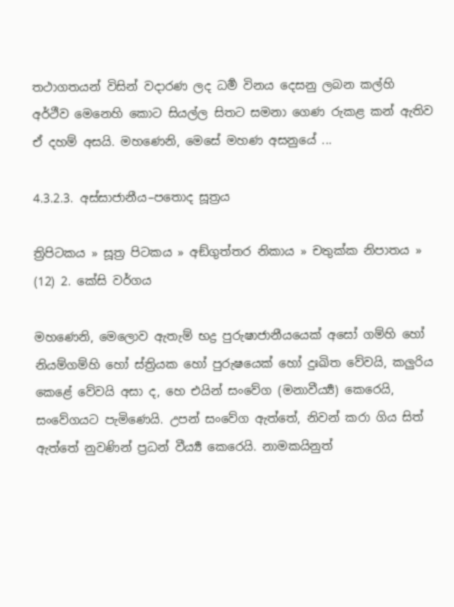තථාගතයන් විසින් වදාරණ ලද ධර්‍ම විනය දෙසනු ලබන කල්හි අර්ථීව මෙනෙහි කොට සියල්ල සිතට සමනා ගෙණ රුකළ කන් ඇතිව ඒ දහම් අසයි. මහණෙනි, මෙසේ මහණ අසනුයේ ...

4.3.2.3. අස්සාජානීය–පතොද සූත්‍රය

ත්‍රිපිටකය » සූත්‍ර පිටකය » අඞ්‌ගුත්‌තර නිකාය » චතුක්ක නිපාතය » (12) 2. කේසි වර්ගය

මහණෙනි, මෙලොව ඇතැම් භද්‍ර පුරුෂාජානීයයෙක් අසෝ ගම්හි හෝ නියම්ගම්හි හෝ ස්ත්‍රියක හෝ පුරුෂයෙක් හෝ දුඃඛිත වේවයි, කලුරිය කෙළේ වේවයි අසා ද, හෙ එයින් සංවේග (මනාවීර්‍ය්‍ය) කෙරෙයි, සංවේගයට පැමිණෙයි. උපන් සංවේග ඇත්තේ, නිවන් කරා ගිය සිත් ඇත්තේ නුවණින් ප්‍රධන් වීර්‍ය්‍ය කෙරෙයි. නාමකයිනුත්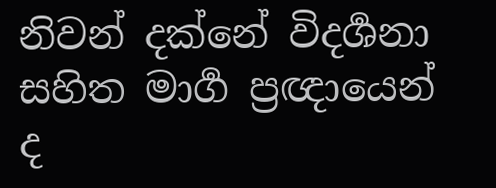නිවන් දක්නේ විදර්‍ශනා සහිත මාර්‍ග ප්‍රඥායෙන් ද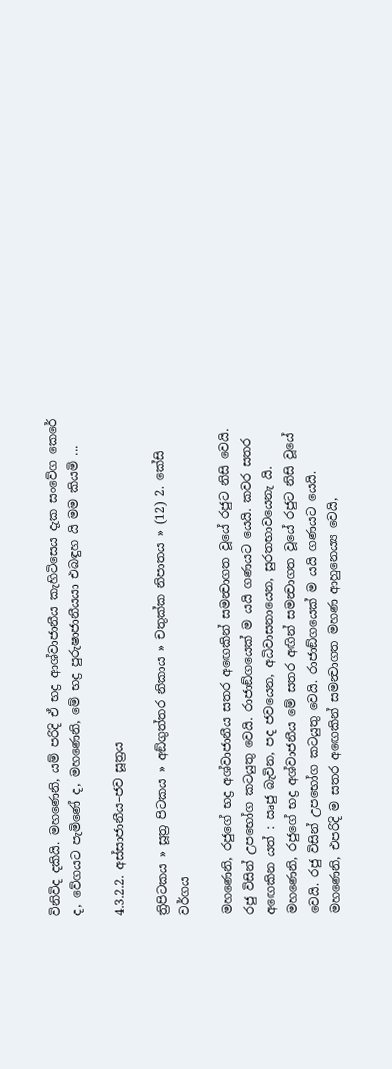විනිවිද දකියි. මහණෙනි, යම් පරිදි ඒ භද්‍ර ආශ්වාජානීය කැහිටිසෙය දැක සංවේග කෙරේ ද, වේගයට පැමිණේ ද, මහණෙනි, මේ භද්‍ර පුරුෂාජානීයයා එබඳුහ යි මම කියමි ...

4.3.2.2. අස්සාජානීය–ජව සූත්‍රය

ත්‍රිපිටකය » සූත්‍ර පිටකය » අඞ්‌ගුත්‌තර නිකාය » චතුක්ක නිපාතය » (12) 2. කේසි වර්ගය

මහණෙනි, රජුගේ භද්‍ර අශ්වාජානීය සතර අඟෙකින් සමන්‍වාගත වූයේ රජුට නිසි වෙයි. රජු විසින් උපභෝග කටයුතු වෙයි. රාජාඞ්ගයෙක් ම යයි ගණයට යෙයි. කවර සතර අඟෙකින යත් : ඍජු බැවින, පද ජවයෙන, අධිවාසනායෙන, සුරතභාවයෙනැ යි. මහණෙනි, රජුගේ භද්‍ර අශ්වාජනීය මේ සතර අඟින් සමන්‍වාගත වූයේ රජුට නිසි වූයේ වෙයි. රජු විසින් උපභෝග කටයුතු වෙයි. රාජාඞ්ගයෙක් ම යයි ගණයට යෙයි. මහණෙනි, එපරිදි ම සතර අඟෙකින් සමන්‍වාගත මහණ ආහුනෙය්‍ය වෙයි,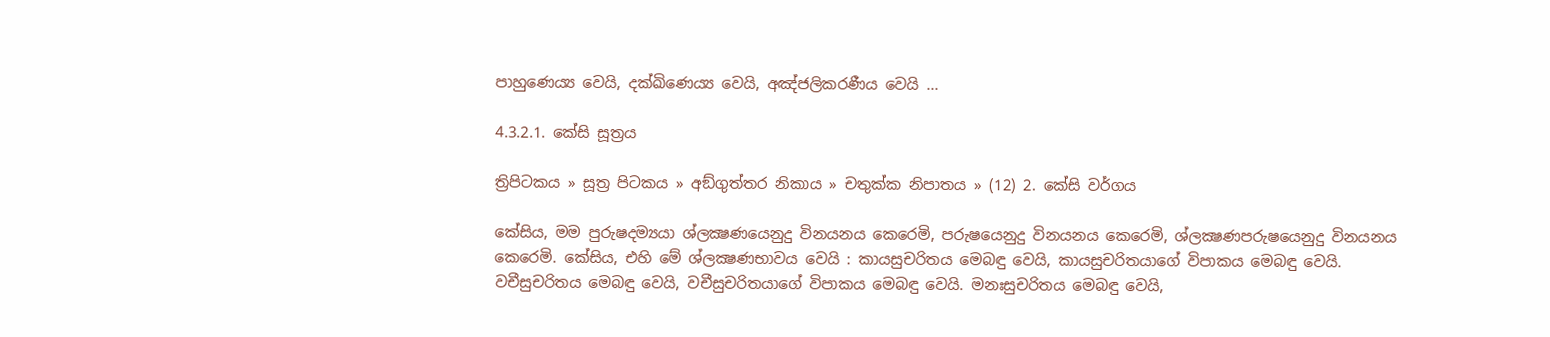පාහුණෙය්‍ය වෙයි, දක්ඛිණෙය්‍ය වෙයි, අඤ්ජලිකරණීය වෙයි ...

4.3.2.1. කේසි සූත්‍රය

ත්‍රිපිටකය » සූත්‍ර පිටකය » අඞ්‌ගුත්‌තර නිකාය » චතුක්ක නිපාතය » (12) 2. කේසි වර්ගය

කේසිය, මම පුරුෂදම්‍යයා ශ්ලක්‍ෂණයෙනුදු විනයනය කෙරෙමි, පරුෂයෙනුදු විනයනය කෙරෙමි, ශ්ලක්‍ෂණපරුෂයෙනුදු විනයනය කෙරෙමි. කේසිය, එහි මේ ශ්ලක්‍ෂණභාවය වෙයි : කායසුචරිතය මෙබඳු වෙයි, කායසුචරිතයාගේ විපාකය මෙබඳු වෙයි. වචීසුචරිතය මෙබඳු වෙයි, වචීසුචරිතයාගේ විපාකය මෙබඳු වෙයි. මනඃසුචරිතය මෙබඳු වෙයි,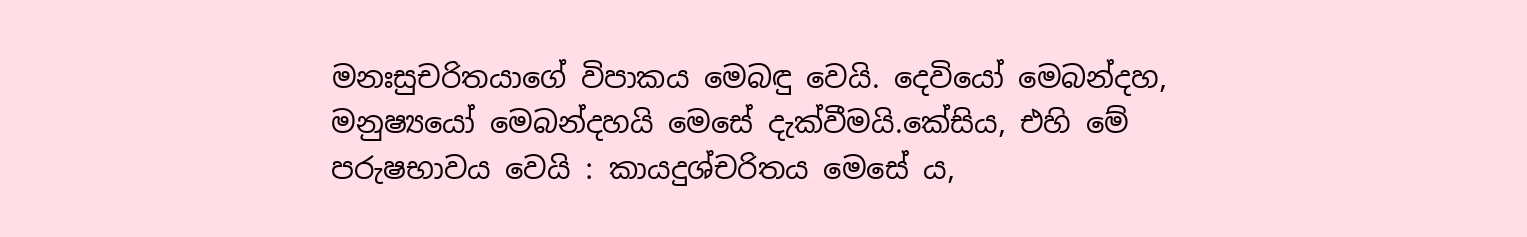මනඃසුචරිතයාගේ විපාකය මෙබඳු වෙයි. දෙවියෝ මෙබන්දහ, මනුෂ්‍යයෝ මෙබන්දහයි මෙසේ දැක්වීමයි.කේසිය, එහි මේ පරුෂභාවය වෙයි : කායදුශ්චරිතය මෙසේ ය,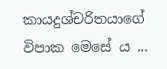කායදුශ්චරිතයාගේ විපාක මෙසේ ය ...